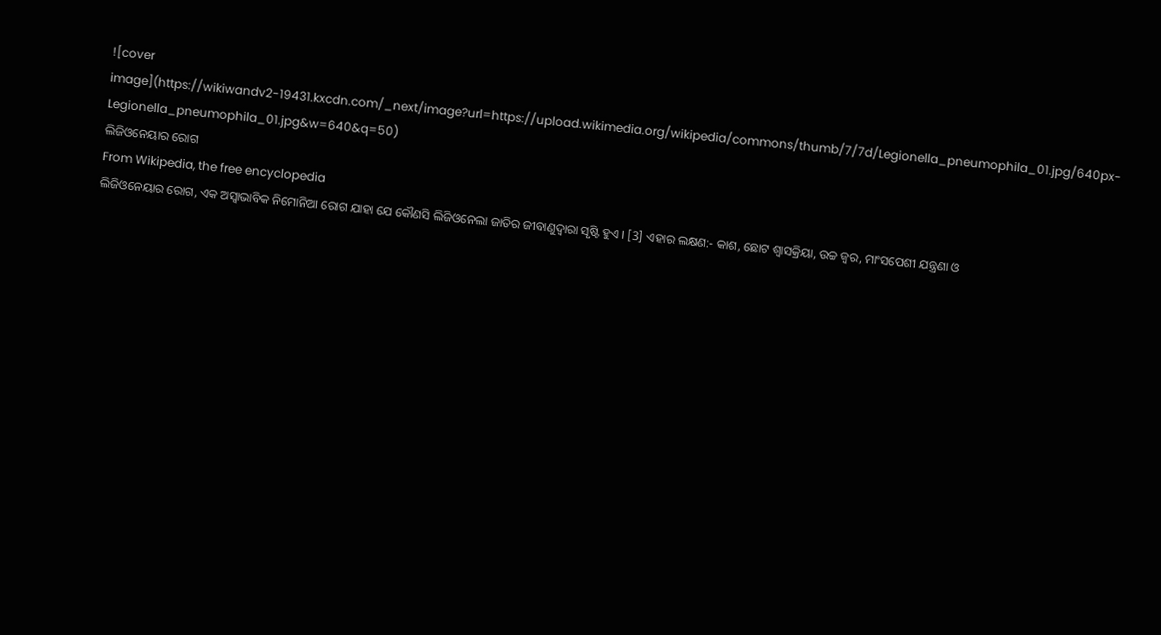![cover image](https://wikiwandv2-19431.kxcdn.com/_next/image?url=https://upload.wikimedia.org/wikipedia/commons/thumb/7/7d/Legionella_pneumophila_01.jpg/640px-Legionella_pneumophila_01.jpg&w=640&q=50)
ଲିଜିଓନେୟାର ରୋଗ
From Wikipedia, the free encyclopedia
ଲିଜିଓନେୟାର ରୋଗ, ଏକ ଅସ୍ୱାଭାବିକ ନିମୋନିଆ ରୋଗ ଯାହା ଯେ କୌଣସି ଲିଜିଓନେଲା ଜାତିର ଜୀବାଣୁଦ୍ୱାରା ସୃଷ୍ଟି ହୁଏ । [3] ଏହାର ଲକ୍ଷଣ:- କାଶ, ଛୋଟ ଶ୍ୱାସକ୍ରିୟା, ଉଚ୍ଚ ଜ୍ୱର, ମାଂସପେଶୀ ଯନ୍ତ୍ରଣା ଓ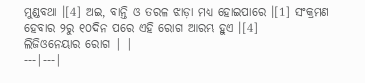ମୁଣ୍ଡବଥା ।[4] ଅଇ, ବାନ୍ତି ଓ ତରଳ ଝାଡ଼ା ମଧ୍ୟ ହୋଇପାରେ ।[1] ସଂକ୍ରମଣ ହେବାର ୨ରୁ ୧୦ଦିନ ପରେ ଏହି ରୋଗ ଆରମ୍ଭ ହୁଏ ।[4]
ଲିଜିଓନେୟାର ରୋଗ | |
---|---|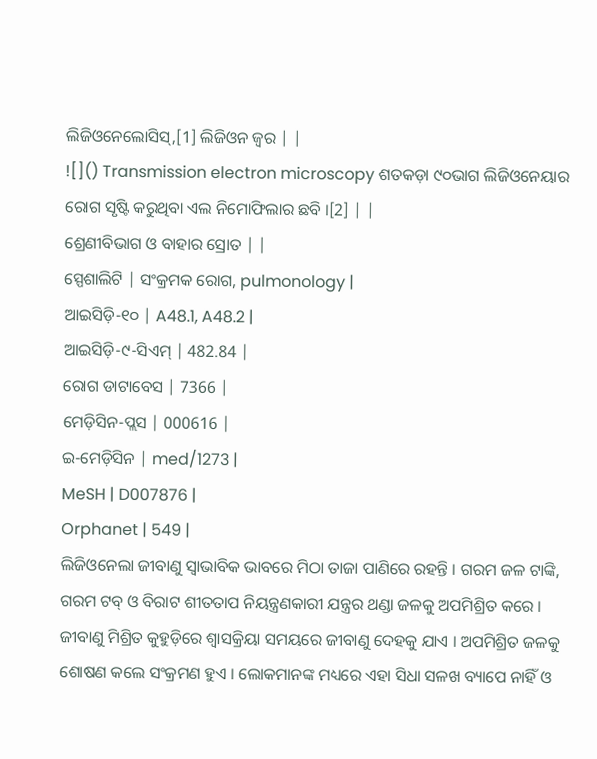ଲିଜିଓନେଲୋସିସ୍,[1] ଲିଜିଓନ ଜ୍ୱର | |
![]() Transmission electron microscopy ଶତକଡ଼ା ୯୦ଭାଗ ଲିଜିଓନେୟାର ରୋଗ ସୃଷ୍ଟି କରୁଥିବା ଏଲ ନିମୋଫିଲାର ଛବି ।[2] | |
ଶ୍ରେଣୀବିଭାଗ ଓ ବାହାର ସ୍ରୋତ | |
ସ୍ପେଶାଲିଟି | ସଂକ୍ରମକ ରୋଗ, pulmonology |
ଆଇସିଡ଼ି-୧୦ | A48.1, A48.2 |
ଆଇସିଡ଼ି-୯-ସିଏମ୍ | 482.84 |
ରୋଗ ଡାଟାବେସ | 7366 |
ମେଡ଼ିସିନ-ପ୍ଲସ | 000616 |
ଇ-ମେଡ଼ିସିନ | med/1273 |
MeSH | D007876 |
Orphanet | 549 |
ଲିଜିଓନେଲା ଜୀବାଣୁ ସ୍ୱାଭାବିକ ଭାବରେ ମିଠା ତାଜା ପାଣିରେ ରହନ୍ତି । ଗରମ ଜଳ ଟାଙ୍କି, ଗରମ ଟବ୍ ଓ ବିରାଟ ଶୀତତାପ ନିୟନ୍ତ୍ରଣକାରୀ ଯନ୍ତ୍ରର ଥଣ୍ଡା ଜଳକୁ ଅପମିଶ୍ରିତ କରେ । ଜୀବାଣୁ ମିଶ୍ରିତ କୁହୁଡ଼ିରେ ଶ୍ୱାସକ୍ରିୟା ସମୟରେ ଜୀବାଣୁ ଦେହକୁ ଯାଏ । ଅପମିଶ୍ରିତ ଜଳକୁ ଶୋଷଣ କଲେ ସଂକ୍ରମଣ ହୁଏ । ଲୋକମାନଙ୍କ ମଧ୍ୟରେ ଏହା ସିଧା ସଳଖ ବ୍ୟାପେ ନାହିଁ ଓ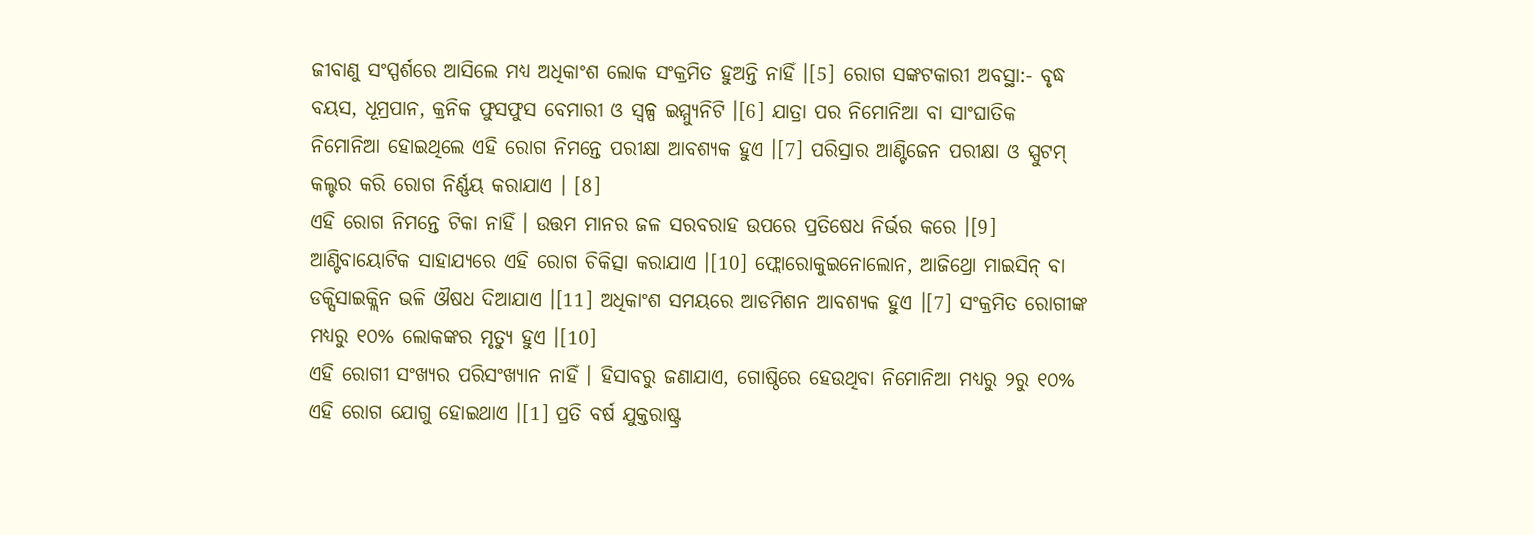ଜୀବାଣୁ ସଂସ୍ପର୍ଶରେ ଆସିଲେ ମଧ୍ୟ ଅଧିକାଂଶ ଲୋକ ସଂକ୍ରମିତ ହୁଅନ୍ତି ନାହିଁ ।[5] ରୋଗ ସଙ୍କଟକାରୀ ଅବସ୍ଥା:- ବୃଦ୍ଧ ବୟସ, ଧୂମ୍ରପାନ, କ୍ରନିକ ଫୁସଫୁସ ବେମାରୀ ଓ ସ୍ୱଳ୍ପ ଇମ୍ମ୍ୟୁନିଟି ।[6] ଯାତ୍ରା ପର ନିମୋନିଆ ବା ସାଂଘାତିକ ନିମୋନିଆ ହୋଇଥିଲେ ଏହି ରୋଗ ନିମନ୍ତେ ପରୀକ୍ଷା ଆବଶ୍ୟକ ହୁଏ ।[7] ପରିସ୍ରାର ଆଣ୍ଟିଜେନ ପରୀକ୍ଷା ଓ ସ୍ପୁଟମ୍ କଲ୍ଚର କରି ରୋଗ ନିର୍ଣ୍ଣୟ କରାଯାଏ । [8]
ଏହି ରୋଗ ନିମନ୍ତେ ଟିକା ନାହିଁ । ଉତ୍ତମ ମାନର ଜଳ ସରବରାହ ଉପରେ ପ୍ରତିଷେଧ ନିର୍ଭର କରେ ।[9] ଆଣ୍ଟିବାୟୋଟିକ ସାହାଯ୍ୟରେ ଏହି ରୋଗ ଚିକିତ୍ସା କରାଯାଏ ।[10] ଫ୍ଲୋରୋକୁଇନୋଲୋନ, ଆଜିଥ୍ରୋ ମାଇସିନ୍ ବା ଡକ୍ସିସାଇକ୍ଲିନ ଭଳି ଔଷଧ ଦିଆଯାଏ ।[11] ଅଧିକାଂଶ ସମୟରେ ଆଡମିଶନ ଆବଶ୍ୟକ ହୁଏ ।[7] ସଂକ୍ରମିତ ରୋଗୀଙ୍କ ମଧ୍ୟରୁ ୧୦% ଲୋକଙ୍କର ମୃତ୍ୟୁ ହୁଏ ।[10]
ଏହି ରୋଗୀ ସଂଖ୍ୟର ପରିସଂଖ୍ୟାନ ନାହିଁ । ହିସାବରୁ ଜଣାଯାଏ, ଗୋଷ୍ଠିରେ ହେଉଥିବା ନିମୋନିଆ ମଧ୍ୟରୁ ୨ରୁ ୧୦% ଏହି ରୋଗ ଯୋଗୁ ହୋଇଥାଏ ।[1] ପ୍ରତି ବର୍ଷ ଯୁକ୍ତରାଷ୍ଟ୍ର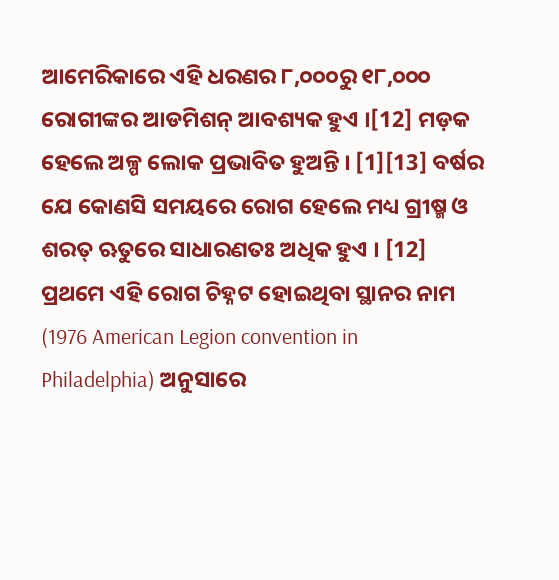ଆମେରିକାରେ ଏହି ଧରଣର ୮,୦୦୦ରୁ ୧୮,୦୦୦ ରୋଗୀଙ୍କର ଆଡମିଶନ୍ ଆବଶ୍ୟକ ହୁଏ ।[12] ମଡ଼କ ହେଲେ ଅଳ୍ପ ଲୋକ ପ୍ରଭାବିତ ହୁଅନ୍ତି । [1][13] ବର୍ଷର ଯେ କୋଣସି ସମୟରେ ରୋଗ ହେଲେ ମଧ୍ୟ ଗ୍ରୀଷ୍ମ ଓ ଶରତ୍ ଋତୁରେ ସାଧାରଣତଃ ଅଧିକ ହୁଏ । [12] ପ୍ରଥମେ ଏହି ରୋଗ ଚିହ୍ନଟ ହୋଇଥିବା ସ୍ଥାନର ନାମ (1976 American Legion convention in Philadelphia) ଅନୁସାରେ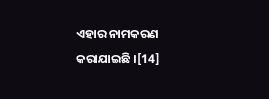ଏହାର ନାମକରଣ କରାଯାଇଛି ।[14]